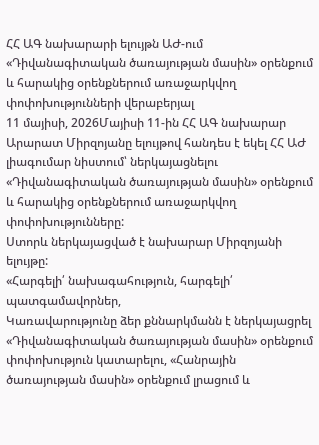ՀՀ ԱԳ նախարարի ելույթն ԱԺ-ում «Դիվանագիտական ծառայության մասին» օրենքում և հարակից օրենքներում առաջարկվող փոփոխությունների վերաբերյալ
11 մայիսի, 2026Մայիսի 11-ին ՀՀ ԱԳ նախարար Արարատ Միրզոյանը ելույթով հանդես է եկել ՀՀ ԱԺ լիագումար նիստում՝ ներկայացնելու «Դիվանագիտական ծառայության մասին» օրենքում և հարակից օրենքներում առաջարկվող փոփոխությունները:
Ստորև ներկայացված է նախարար Միրզոյանի ելույթը:
«Հարգելի՛ նախագահություն, հարգելի՛ պատգամավորներ,
Կառավարությունը ձեր քննարկմանն է ներկայացրել «Դիվանագիտական ծառայության մասին» օրենքում փոփոխություն կատարելու, «Հանրային ծառայության մասին» օրենքում լրացում և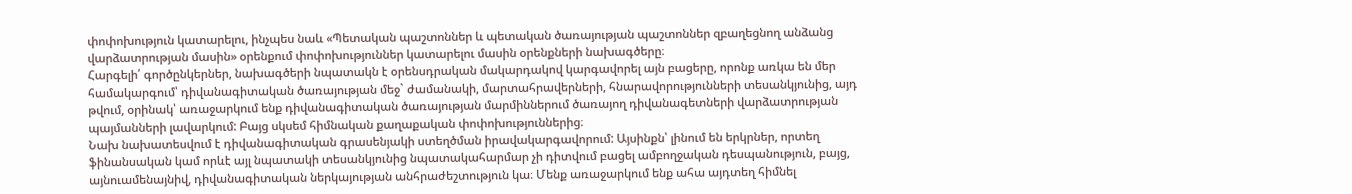փոփոխություն կատարելու, ինչպես նաև «Պետական պաշտոններ և պետական ծառայության պաշտոններ զբաղեցնող անձանց վարձատրության մասին» օրենքում փոփոխություններ կատարելու մասին օրենքների նախագծերը։
Հարգելի՛ գործընկերներ, նախագծերի նպատակն է օրենսդրական մակարդակով կարգավորել այն բացերը, որոնք առկա են մեր համակարգում՝ դիվանագիտական ծառայության մեջ` ժամանակի, մարտահրավերների, հնարավորությունների տեսանկյունից, այդ թվում, օրինակ՝ առաջարկում ենք դիվանագիտական ծառայության մարմիններում ծառայող դիվանագետների վարձատրության պայմանների լավարկում: Բայց սկսեմ հիմնական քաղաքական փոփոխություններից։
Նախ նախատեսվում է դիվանագիտական գրասենյակի ստեղծման իրավակարգավորում: Այսինքն՝ լինում են երկրներ, որտեղ ֆինանսական կամ որևէ այլ նպատակի տեսանկյունից նպատակահարմար չի դիտվում բացել ամբողջական դեսպանություն, բայց, այնուամենայնիվ, դիվանագիտական ներկայության անհրաժեշտություն կա։ Մենք առաջարկում ենք ահա այդտեղ հիմնել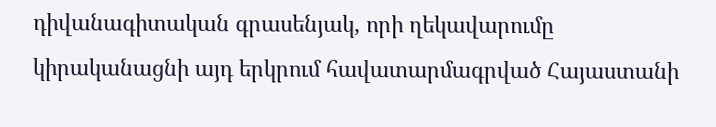դիվանագիտական գրասենյակ, որի ղեկավարումը կիրականացնի այդ երկրում հավատարմագրված Հայաստանի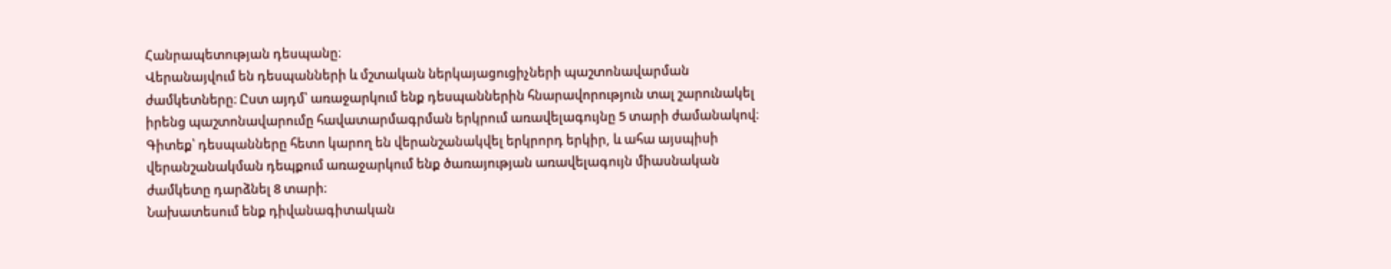Հանրապետության դեսպանը։
Վերանայվում են դեսպանների և մշտական ներկայացուցիչների պաշտոնավարման ժամկետները։ Ըստ այդմ՝ առաջարկում ենք դեսպաններին հնարավորություն տալ շարունակել իրենց պաշտոնավարումը հավատարմագրման երկրում առավելագույնը 5 տարի ժամանակով։ Գիտեք՝ դեսպանները հետո կարող են վերանշանակվել երկրորդ երկիր, և ահա այսպիսի վերանշանակման դեպքում առաջարկում ենք ծառայության առավելագույն միասնական ժամկետը դարձնել 8 տարի։
Նախատեսում ենք դիվանագիտական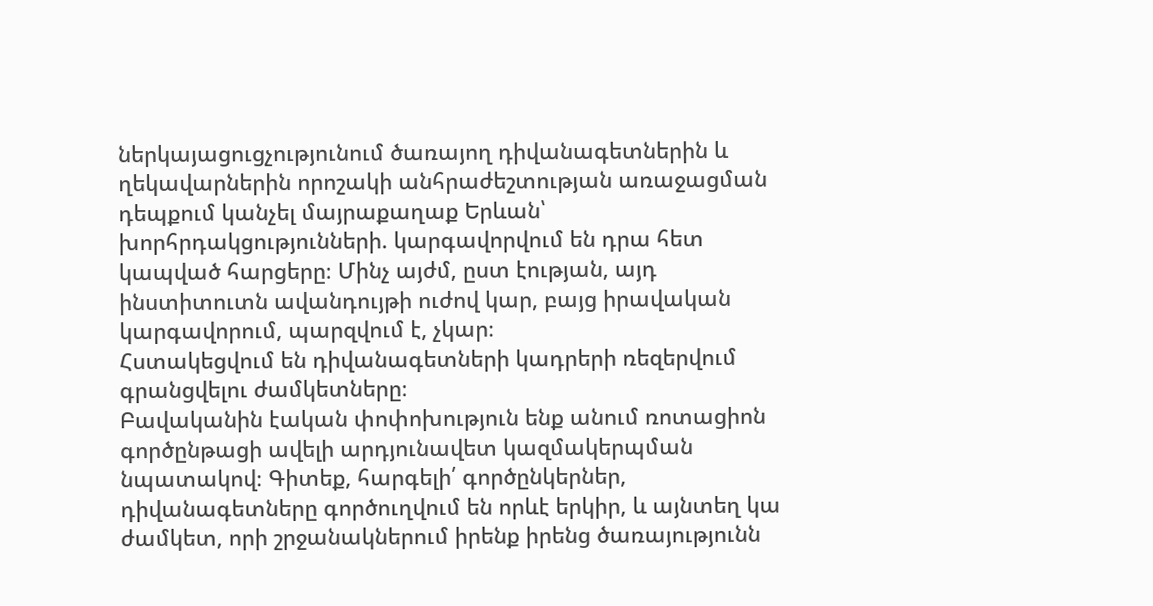ներկայացուցչությունում ծառայող դիվանագետներին և ղեկավարներին որոշակի անհրաժեշտության առաջացման դեպքում կանչել մայրաքաղաք Երևան՝ խորհրդակցությունների. կարգավորվում են դրա հետ կապված հարցերը։ Մինչ այժմ, ըստ էության, այդ ինստիտուտն ավանդույթի ուժով կար, բայց իրավական կարգավորում, պարզվում է, չկար։
Հստակեցվում են դիվանագետների կադրերի ռեզերվում գրանցվելու ժամկետները։
Բավականին էական փոփոխություն ենք անում ռոտացիոն գործընթացի ավելի արդյունավետ կազմակերպման նպատակով։ Գիտեք, հարգելի՛ գործընկերներ, դիվանագետները գործուղվում են որևէ երկիր, և այնտեղ կա ժամկետ, որի շրջանակներում իրենք իրենց ծառայությունն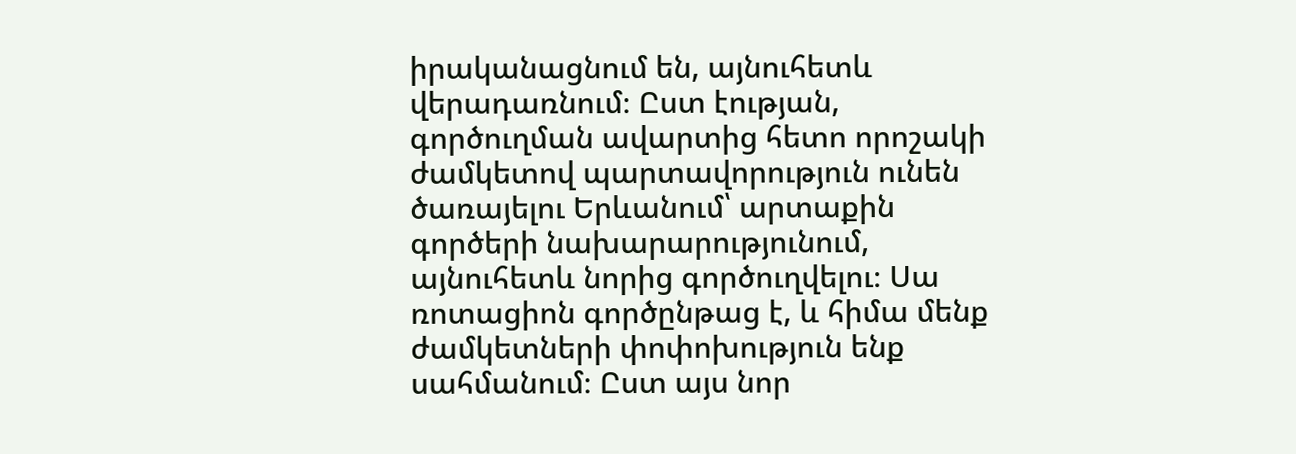իրականացնում են, այնուհետև վերադառնում։ Ըստ էության, գործուղման ավարտից հետո որոշակի ժամկետով պարտավորություն ունեն ծառայելու Երևանում՝ արտաքին գործերի նախարարությունում, այնուհետև նորից գործուղվելու։ Սա ռոտացիոն գործընթաց է, և հիմա մենք ժամկետների փոփոխություն ենք սահմանում։ Ըստ այս նոր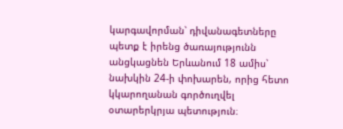կարգավորման՝ դիվանագետները պետք է իրենց ծառայությունն անցկացնեն Երևանում 18 ամիս՝ նախկին 24-ի փոխարեն, որից հետո կկարողանան գործուղվել օտարերկրյա պետություն։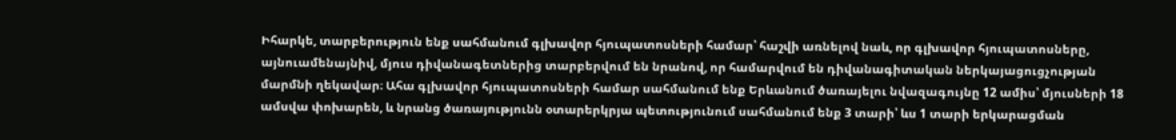Իհարկե, տարբերություն ենք սահմանում գլխավոր հյուպատոսների համար՝ հաշվի առնելով նաև, որ գլխավոր հյուպատոսները, այնուամենայնիվ, մյուս դիվանագետներից տարբերվում են նրանով, որ համարվում են դիվանագիտական ներկայացուցչության մարմնի ղեկավար։ Ահա գլխավոր հյուպատոսների համար սահմանում ենք Երևանում ծառայելու նվազագույնը 12 ամիս՝ մյուսների 18 ամսվա փոխարեն, և նրանց ծառայությունն օտարերկրյա պետությունում սահմանում ենք 3 տարի՝ ևս 1 տարի երկարացման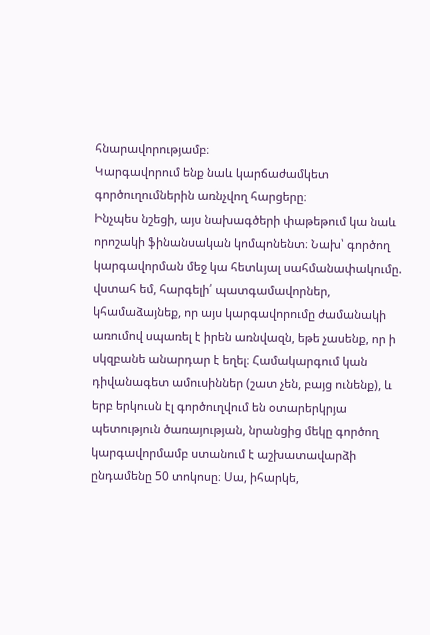հնարավորությամբ։
Կարգավորում ենք նաև կարճաժամկետ գործուղումներին առնչվող հարցերը։
Ինչպես նշեցի, այս նախագծերի փաթեթում կա նաև որոշակի ֆինանսական կոմպոնենտ։ Նախ՝ գործող կարգավորման մեջ կա հետևյալ սահմանափակումը. վստահ եմ, հարգելի՛ պատգամավորներ, կհամաձայնեք, որ այս կարգավորումը ժամանակի առումով սպառել է իրեն առնվազն, եթե չասենք, որ ի սկզբանե անարդար է եղել։ Համակարգում կան դիվանագետ ամուսիններ (շատ չեն, բայց ունենք), և երբ երկուսն էլ գործուղվում են օտարերկրյա պետություն ծառայության, նրանցից մեկը գործող կարգավորմամբ ստանում է աշխատավարձի ընդամենը 50 տոկոսը։ Սա, իհարկե,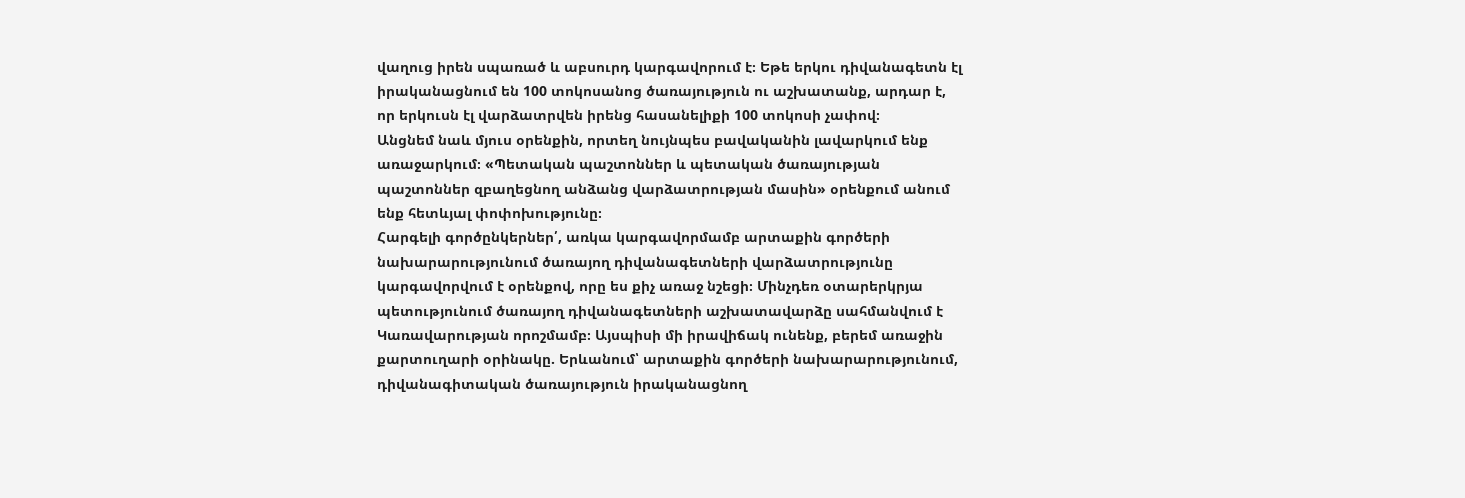վաղուց իրեն սպառած և աբսուրդ կարգավորում է։ Եթե երկու դիվանագետն էլ իրականացնում են 100 տոկոսանոց ծառայություն ու աշխատանք, արդար է, որ երկուսն էլ վարձատրվեն իրենց հասանելիքի 100 տոկոսի չափով։
Անցնեմ նաև մյուս օրենքին, որտեղ նույնպես բավականին լավարկում ենք առաջարկում։ «Պետական պաշտոններ և պետական ծառայության պաշտոններ զբաղեցնող անձանց վարձատրության մասին» օրենքում անում ենք հետևյալ փոփոխությունը։
Հարգելի գործընկերներ՛, առկա կարգավորմամբ արտաքին գործերի նախարարությունում ծառայող դիվանագետների վարձատրությունը կարգավորվում է օրենքով, որը ես քիչ առաջ նշեցի։ Մինչդեռ օտարերկրյա պետությունում ծառայող դիվանագետների աշխատավարձը սահմանվում է Կառավարության որոշմամբ։ Այսպիսի մի իրավիճակ ունենք, բերեմ առաջին քարտուղարի օրինակը. Երևանում՝ արտաքին գործերի նախարարությունում, դիվանագիտական ծառայություն իրականացնող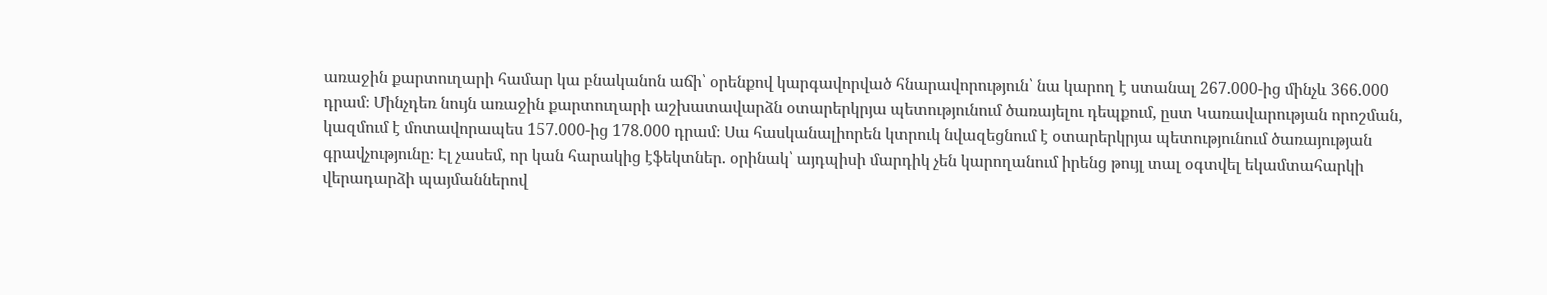առաջին քարտուղարի համար կա բնականոն աճի՝ օրենքով կարգավորված հնարավորություն՝ նա կարող է ստանալ 267.000-ից մինչև 366.000 դրամ։ Մինչդեռ նույն առաջին քարտուղարի աշխատավարձն օտարերկրյա պետությունում ծառայելու դեպքում, ըստ Կառավարության որոշման, կազմում է մոտավորապես 157.000-ից 178.000 դրամ։ Սա հասկանալիորեն կտրուկ նվազեցնում է օտարերկրյա պետությունում ծառայության գրավչությունը։ Էլ չասեմ, որ կան հարակից էֆեկտներ. օրինակ՝ այդպիսի մարդիկ չեն կարողանում իրենց թույլ տալ օգտվել եկամտահարկի վերադարձի պայմաններով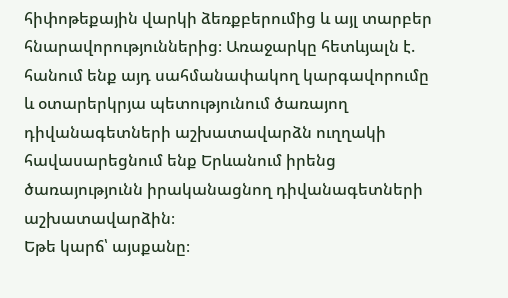հիփոթեքային վարկի ձեռքբերումից և այլ տարբեր հնարավորություններից։ Առաջարկը հետևյալն է. հանում ենք այդ սահմանափակող կարգավորումը և օտարերկրյա պետությունում ծառայող դիվանագետների աշխատավարձն ուղղակի հավասարեցնում ենք Երևանում իրենց ծառայությունն իրականացնող դիվանագետների աշխատավարձին։
Եթե կարճ՝ այսքանը։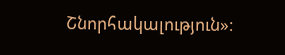Շնորհակալություն»։